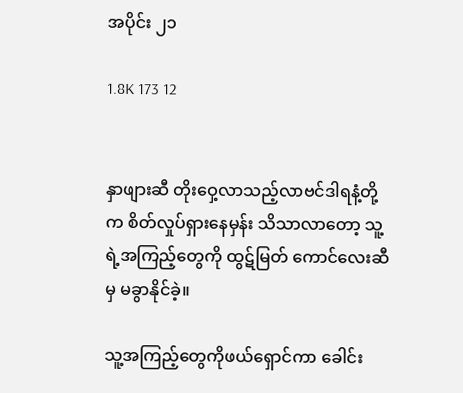အပိုင်း ၂၁

1.8K 173 12


နှာဖျားဆီ တိုးဝှေ့လာသည့်လာဗင်ဒါရနံ့တို့က စိတ်လှုပ်ရှားနေမှန်း သိသာလာတော့ သူ့ရဲ့အကြည့်တွေကို ထွဋ်မြတ် ကောင်လေးဆီမှ မခွာနိုင်ခဲ့။

သူ့အကြည့်တွေကိုဖယ်‌ရှောင်ကာ ခေါင်း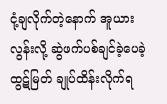ငုံ့ချလိုက်တဲ့နောက် အူယားလွန်းလို့ ဆွဲဖက်ပစ်ချင်ခဲ့ပေခဲ့ ထွဋ်မြတ် ချုပ်ထိန်းလိုက်ရ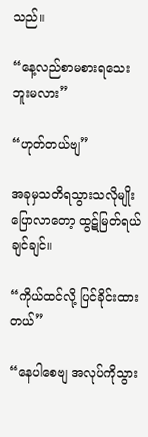သည်။

“နေ့လည်စာမစားရသေးဘူးမလား”

“ဟုတ်တယ်ဗျ”

အခုမှသတိရသွားသလိုမျိုးပြောလာတော့ ထွဋ်မြတ်ရယ်ချင်ချင်။

“ကိုယ်ထင်လို့ ပြင်ခိုင်းထားတယ်”

“နေပါစေဗျ အလုပ်ကိုသွား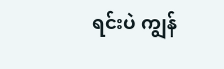ရင်းပဲ ကျွန်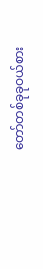တော်တစ်ခုခုဝယ်စား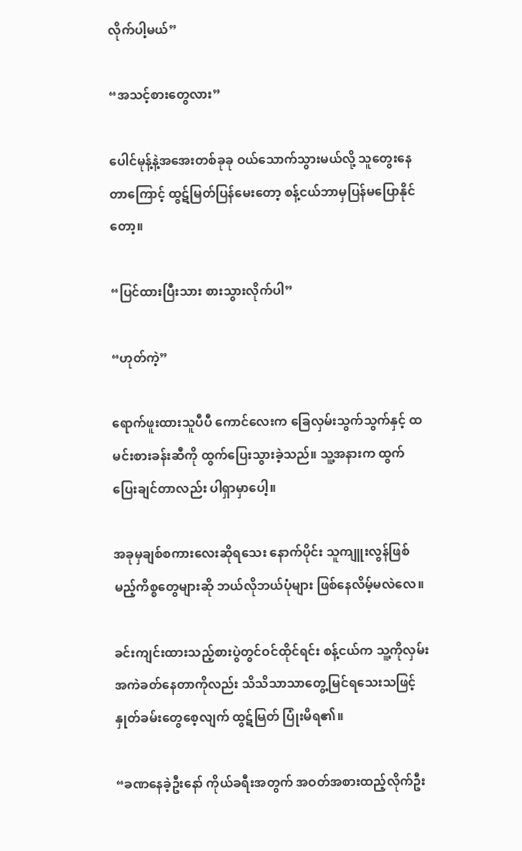လိုက်ပါ့မယ်”

“အသင့်စားတွေလား”

ပေါင်မုန့်နဲ့အအေးတစ်ခုခု ဝယ်သောက်သွားမယ်လို့ သူတွေးနေတာကြောင့် ထွဋ်မြတ်ပြန်မေးတော့ စန့်ငယ်ဘာမှပြန်မပြောနိုင်တော့။

“ပြင်ထားပြီးသား စားသွားလိုက်ပါ”

“ဟုတ်ကဲ့”

ရောက်ဖူးထားသူပီပီ ကောင်လေးက ခြေလှမ်း‌သွက်သွက်နှင့် ထမင်းစားခန်းဆီကို ထွက်ပြေးသွားခဲ့သည်။ သူ့အနားက ထွက်ပြေးချင်တာလည်း ပါရှာမှာပေါ့။

အခုမှချစ်စကားလေးဆိုရသေး နောက်ပိုင်း သူကျူးလွန်ဖြစ်မည့်ကိစ္စတွေများဆို ဘယ်လိုဘယ်ပုံများ ဖြစ်နေလိမ့်မလဲလေ။

ခင်းကျင်းထားသည့်စားပွဲတွင်ဝင်ထိုင်ရင်း စန့်ငယ်က သူ့ကိုလှမ်းအကဲခတ်နေတာကိုလည်း သိသိသာသာတွေ့မြင်ရသေးသဖြင့် နှုတ်ခမ်းတွေစေ့လျက် ထွဋ်မြတ် ပြုံးမိရ၏။

“ခဏနေခဲ့ဦးနော် ကိုယ်ခရီးအတွက် အဝတ်အစားထည့်လိုက်ဦး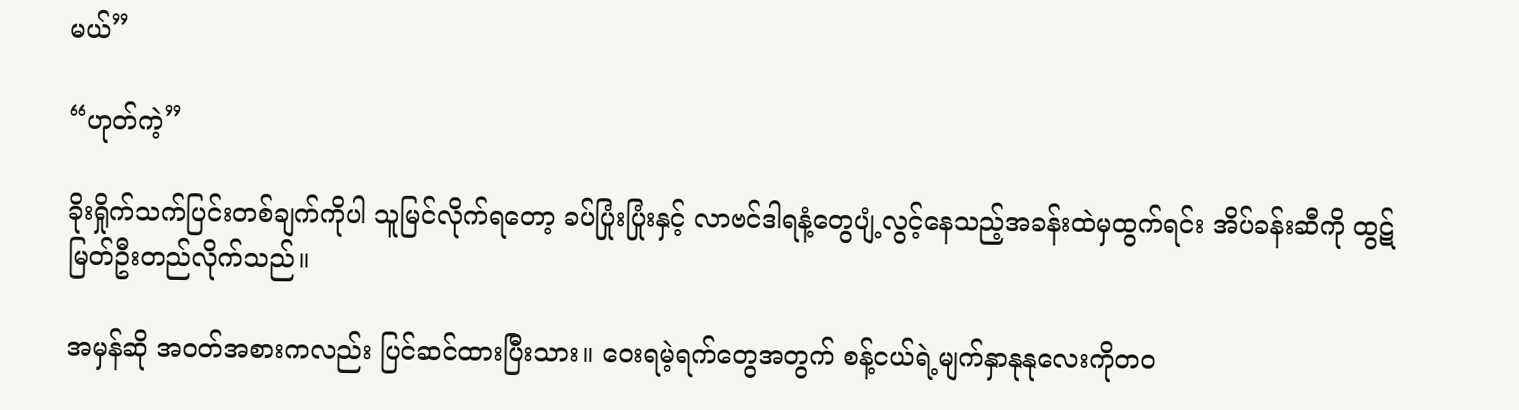မယ်”

“ဟုတ်ကဲ့”

ခိုးရှိုက်သက်ပြင်းတစ်ချက်ကိုပါ သူမြင်လိုက်ရတော့ ခပ်ပြုံးပြုံးနှင့် လာဗင်ဒါရနံ့တွေပျံ့လွင့်နေသည့်အခန်းထဲမှထွက်ရင်း အိပ်ခန်းဆီကို ထွဋ်မြတ်ဦးတည်လိုက်သည်။

အမှန်ဆို အဝတ်အစားကလည်း ပြင်ဆင်ထားပြီးသား။ ဝေးရမဲ့ရက်တွေအတွက် စန့်ငယ်ရဲ့မျက်နှာနုနုလေးကိုတဝ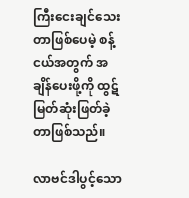ကြီး‌ငေးချင်သေးတာဖြစ်ပေမဲ့ စန့်ငယ်အတွက် အချိန်ပေးဖို့ကို ထွဋ်မြတ်ဆုံးဖြတ်ခဲ့တာဖြစ်သည်။

လာဗင်ဒါပွင့်သော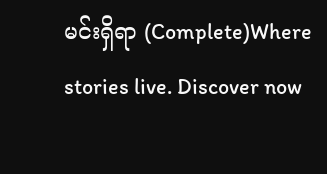မင်းရှိရာ (Complete)Where stories live. Discover now